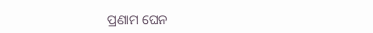ପ୍ରଣାମ ଘେନ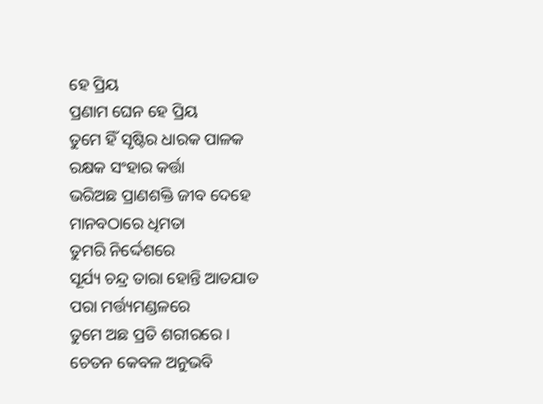ହେ ପ୍ରିୟ
ପ୍ରଣାମ ଘେନ ହେ ପ୍ରିୟ
ତୁମେ ହିଁ ସୃଷ୍ଟିର ଧାରକ ପାଳକ
ରକ୍ଷକ ସଂହାର କର୍ତ୍ତା
ଭରିଅଛ ପ୍ରାଣଶକ୍ତି ଜୀବ ଦେହେ
ମାନବଠାରେ ଧିମତା
ତୁମରି ନିର୍ଦ୍ଦେଶରେ
ସୂର୍ଯ୍ୟ ଚନ୍ଦ୍ର ତାରା ହୋନ୍ତି ଆତଯାତ
ପରା ମର୍ତ୍ତ୍ୟମଣ୍ଡଳରେ
ତୁମେ ଅଛ ପ୍ରତି ଶରୀରରେ ।
ଚେତନ କେବଳ ଅନୁଭବି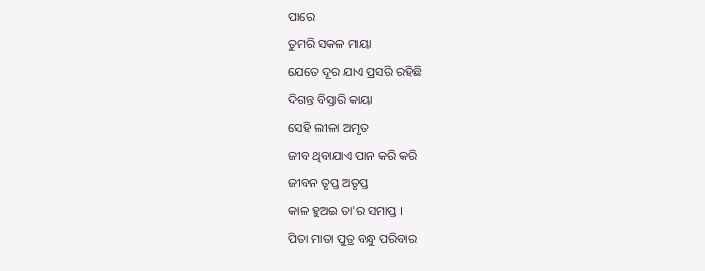ପାରେ
ତୁମରି ସକଳ ମାୟା
ଯେତେ ଦୂର ଯାଏ ପ୍ରସରି ରହିଛି
ଦିଗନ୍ତ ବିସ୍ତାରି କାୟା
ସେହି ଲୀଳା ଅମୃତ
ଜୀବ ଥିବାଯାଏ ପାନ କରି କରି
ଜୀବନ ତୃପ୍ତ ଅତୃପ୍ତ
କାଳ ହୁଅଇ ତା'ର ସମାପ୍ତ ।
ପିତା ମାତା ପୁତ୍ର ବନ୍ଧୁ ପରିବାର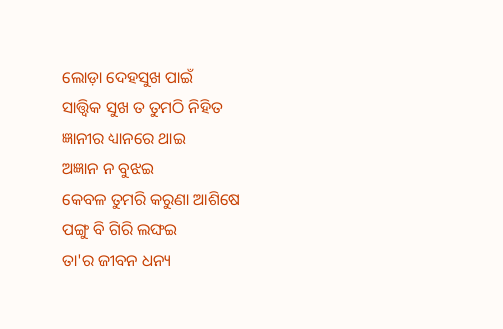ଲୋଡ଼ା ଦେହସୁଖ ପାଇଁ
ସାତ୍ତ୍ଵିକ ସୁଖ ତ ତୁମଠି ନିହିତ
ଜ୍ଞାନୀର ଧ୍ୟାନରେ ଥାଇ
ଅଜ୍ଞାନ ନ ବୁଝଇ
କେବଳ ତୁମରି କରୁଣା ଆଶିଷେ
ପଙ୍ଗୁ ବି ଗିରି ଲଙ୍ଘଇ
ତା'ର ଜୀବନ ଧନ୍ୟ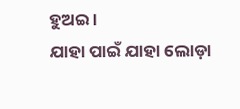ହୁଅଇ ।
ଯାହା ପାଇଁ ଯାହା ଲୋଡ଼ା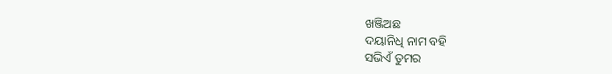ଖଞ୍ଜିଅଛ
ଦୟାନିଧି ନାମ ବହି
ସଭିଏଁ ତୁମର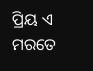ପ୍ରିୟ ଏ ମରତେ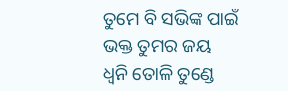ତୁମେ ବି ସଭିଙ୍କ ପାଇଁ
ଭକ୍ତ ତୁମର ଜୟ
ଧ୍ୱନି ତୋଳି ତୁଣ୍ଡେ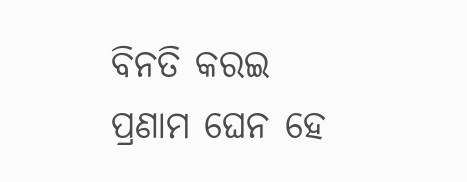ବିନତି କରଇ
ପ୍ରଣାମ ଘେନ ହେ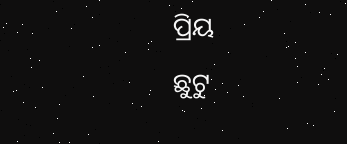ପ୍ରିୟ
ଛୁଟୁ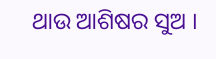ଥାଉ ଆଶିଷର ସୁଅ ।